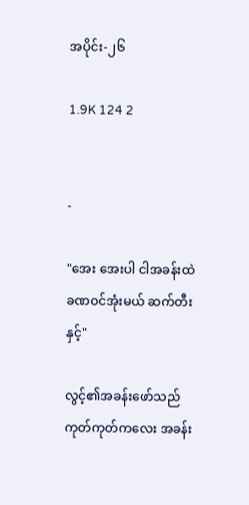အပိုင်း-၂၆

1.9K 124 2


-

"အေး အေးပါ ငါအခန်းထဲ ခဏဝင်အုံးမယ် ဆက်တီးနှင့်"

လွင့်၏အခန်းဖော်သည် ကုတ်ကုတ်ကလေး အခန်း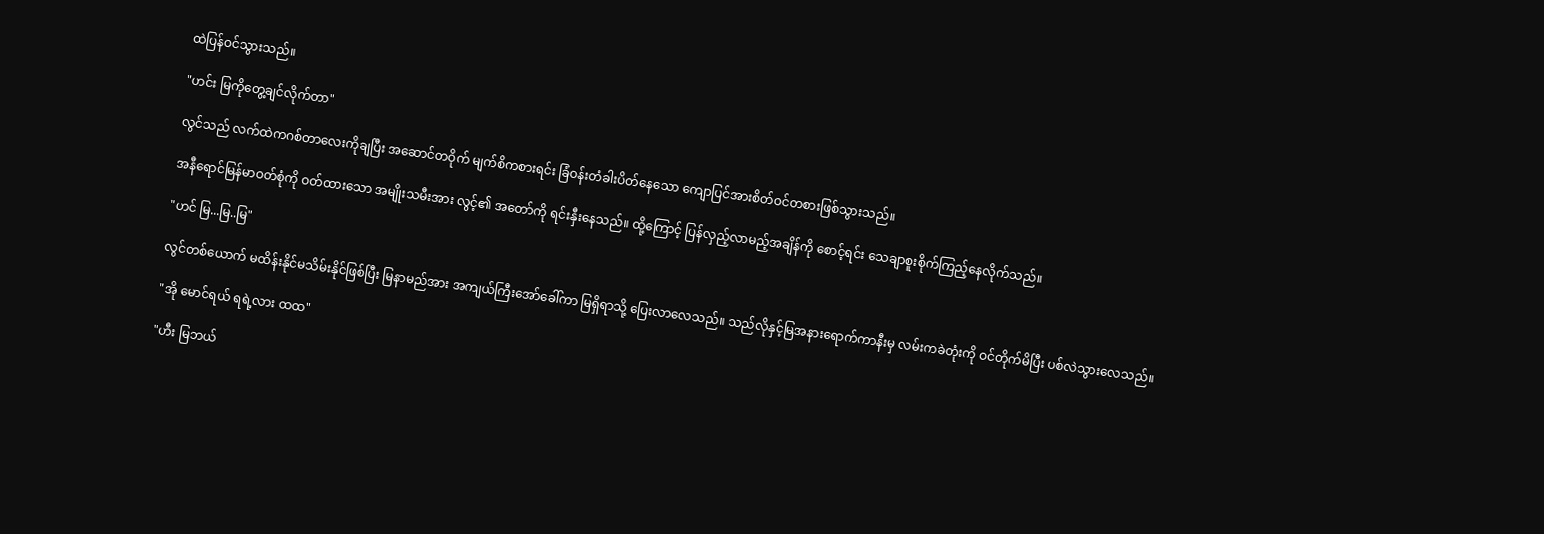ထဲပြန်ဝင်သွားသည်။

"ဟင်း မြကိုတွေ့ချင်လိုက်တာ"

လွင်သည် လက်ထဲကဂစ်တာလေးကိုချပြီး အဆောင်တဝိုက် မျက်စိကစားရင်း ခြံဝန်းတံခါးပိတ်နေသော ကျောပြင်အားစိတ်ဝင်တစားဖြစ်သွားသည်။

အနီရောင်မြန်မာဝတ်စုံကို ဝတ်ထားသော အမျိုးသမီးအား လွင့်၏ အတော်ကို ရင်းနှီးနေသည်။ ထို့ကြောင့် ပြန်လှည့်လာမည့်အချိန်ကို စောင့်ရင်း သေချာစူးစိုက်ကြည့်နေလိုက်သည်။

"ဟင် မြ...မြ..မြ"

လွင်တစ်ယောက် မထိန်းနိုင်မသိမ်းနိုင်ဖြစ်ပြီး မြနာမည်အား အကျယ်ကြီးအော်ခေါ်ကာ မြရှိရာသို့ ပြေးလာလေသည်။ သည်လိုနှင့်မြအနားရောက်ကာနီးမှ လမ်းကခဲတုံးကို ဝင်တိုက်မိပြီး ပစ်လဲသွားလေသည်။

"အို မောင်ရယ် ရရဲ့လား ထထ"

"ဟီး မြဘယ်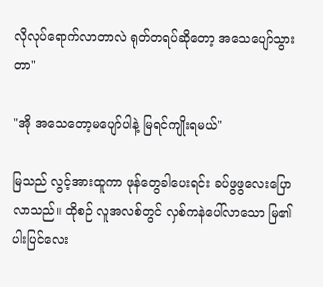လိုလုပ်ရောက်လာတာလဲ ရုတ်တရပ်ဆိုတော့ အသေပျော်သွားတာ"

"အို အသေတော့မပျော်ပါနဲ့ မြရင်ကျိုးရမယ်"

မြသည် လွင့်အားထူကာ ဖုန်တွေခါပေးရင်း ခပ်ဖွဖွလေးပြောလာသည်။ ထိုစဉ် လူအလစ်တွင် လှစ်ကနဲပေါ်လာသော မြ၏ပါးပြင်လေး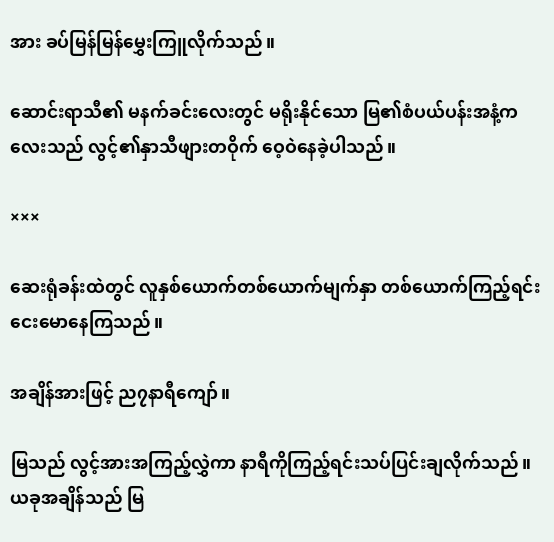အား ခပ်မြန်မြန်မွှေးကြူလိုက်သည်။

ဆောင်းရာသီ၏ မနက်ခင်းလေးတွင် မရိုးနိုင်သော မြ၏စံပယ်ပန်းအနံ့ကလေးသည် လွင့်၏နှာသီဖျားတဝိုက် ဝေ့ဝဲနေခဲ့ပါသည်။

×××

ဆေးရုံခန်းထဲတွင် လူနှစ်ယောက်တစ်ယောက်မျက်နှာ တစ်ယောက်ကြည့်ရင်း ငေးမောနေကြသည်။

အချိန်အားဖြင့် ည၇နာရီကျော်။

မြသည် လွင့်အားအကြည့်လွှဲကာ နာရီကိုကြည့်ရင်းသပ်ပြင်းချလိုက်သည်။ ယခုအချိန်သည် မြ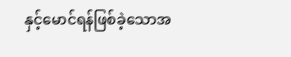နှင့်မောင်ရန်ဖြစ်ခဲ့သောအ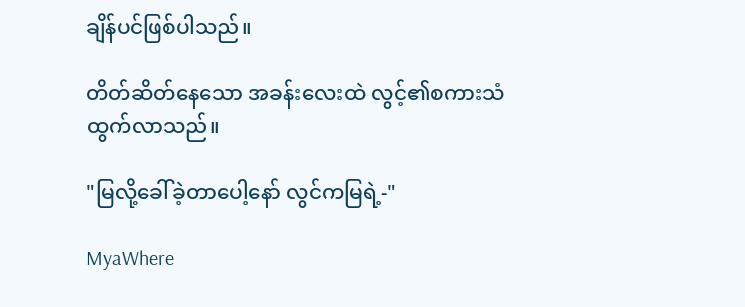ချိန်ပင်ဖြစ်ပါသည်။

တိတ်ဆိတ်နေသော အခန်းလေးထဲ လွင့်၏စကားသံထွက်လာသည်။

"မြလို့ခေါ်ခဲ့တာပေါ့နော် လွင်ကမြရဲ့-"

MyaWhere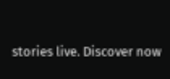stories live. Discover now